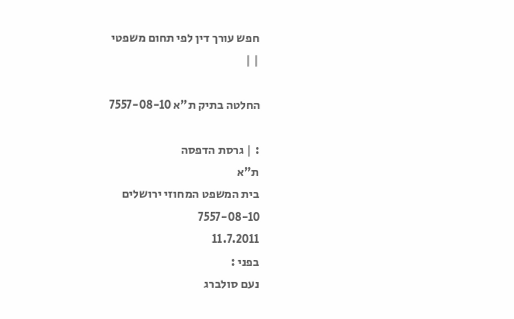חפש עורך דין לפי תחום משפטי
| |

החלטה בתיק ת"א 7557-08-10

: | גרסת הדפסה
ת"א
בית המשפט המחוזי ירושלים
7557-08-10
11.7.2011
בפני :
נעם סולברג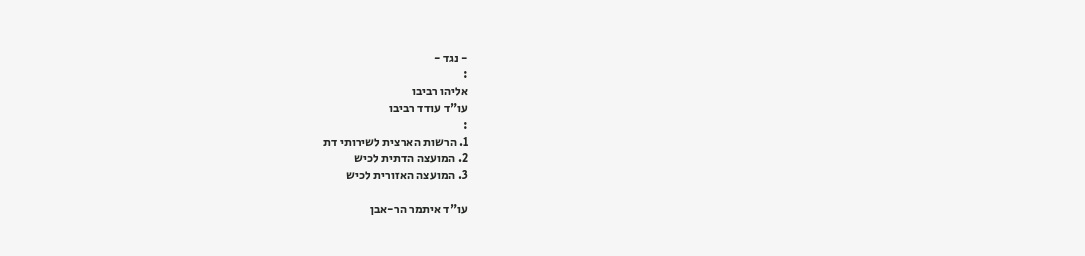- נגד -
:
אליהו רביבו
עו"ד עודד רביבו
:
1. הרשות הארצית לשירותי דת
2. המועצה הדתית לכיש
3. המועצה האזורית לכיש

עו"ד איתמר הר-אבן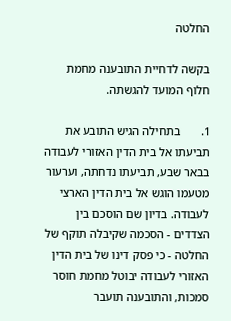החלטה

בקשה לדחיית התובענה מחמת חלוף המועד להגשתה.

1.       בתחילה הגיש התובע את תביעתו אל בית הדין האזורי לעבודה בבאר שבע, תביעתו נדחתה, וערעור מטעמו הוגש אל בית הדין הארצי לעבודה. בדיון שם הוסכם בין הצדדים - הסכמה שקיבלה תוקף של החלטה - כי פסק דינו של בית הדין האזורי לעבודה יבוטל מחמת חוסר סמכות, והתובענה תועבר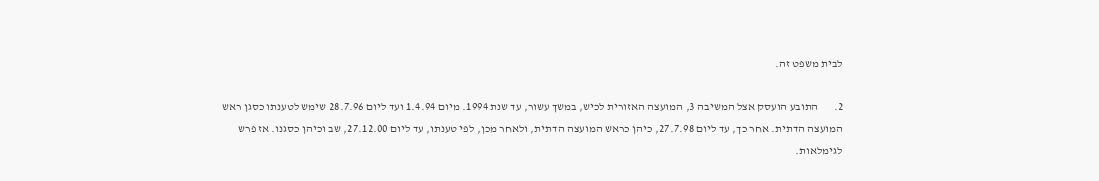לבית משפט זה.

2.       התובע הועסק אצל המשיבה 3, המועצה האזורית לכיש, במשך עשור, עד שנת 1994. מיום 1.4.94 ועד ליום 28.7.96 שימש לטענתו כסגן ראש המועצה הדתית. אחר כך, עד ליום 27.7.98, כיהן כראש המועצה הדתית, ולאחר מכן, לפי טענתו, עד ליום 27.12.00, שב וכיהן כסגנו. אז פרש לגימלאות.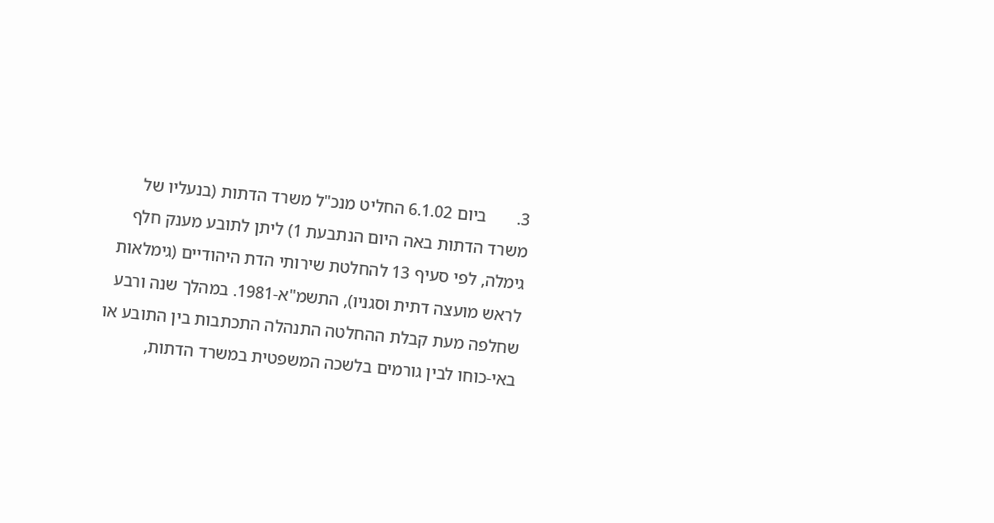3.       ביום 6.1.02 החליט מנכ"ל משרד הדתות (בנעליו של משרד הדתות באה היום הנתבעת 1) ליתן לתובע מענק חלף גימלה, לפי סעיף 13 להחלטת שירותי הדת היהודיים (גימלאות לראש מועצה דתית וסגניו), התשמ"א-1981. במהלך שנה ורבע שחלפה מעת קבלת ההחלטה התנהלה התכתבות בין התובע או באי-כוחו לבין גורמים בלשכה המשפטית במשרד הדתות,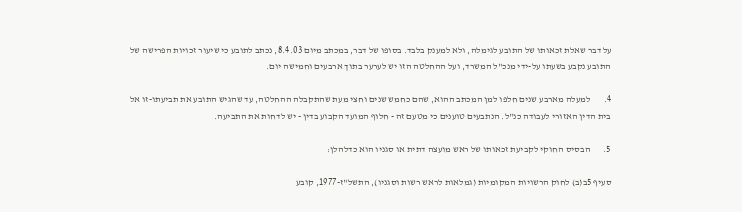על דבר שאלת זכאותו של התובע לגימלה, ולא למענק בלבד. בסופו של דבר, במכתב מיום 8.4.03, נכתב לתובע כי שיעור זכויות הפרישה של התובע נקבע בשעתו על-ידי מנכ"ל המשרד, ועל ההחלטה הזו יש לערער בתוך ארבעים וחמישה יום.

4.       למעלה מארבע שנים חלפו למן המכתב ההוא, שהם כחמש שנים וחצי מעת שהתקבלה ההחלטה, עד שהגיש התובע את תביעתו-זו אל בית הדין האזורי לעבודה כנ"ל. הנתבעים טוענים כי מטעם זה - חלוף המועד הקבוע בדין - יש לדחות את התביעה.

5.       הבסיס החוקי לקביעת זכאותו של ראש מועצה דתית או סגניו הוא כדלהלן:

סעיף 5ב(ב) לחוק הרשויות המקומיות (גמלאות לראש רשות וסגניו), התשל"ז-1977, קובע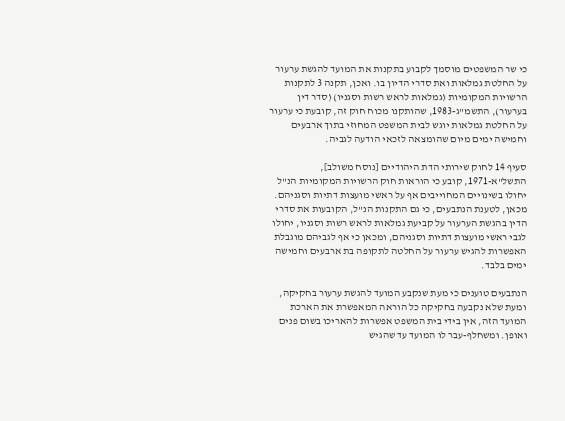כי שר המשפטים מוסמך לקבוע בתקנות את המועד להגשת ערעור על החלטת גמלאות ואת סדרי הדיון בו. ואכן, תקנה 3 לתקנות הרשויות המקומיות (גמלאות לראש רשות וסגניו) (סדר דין בערעור), התשמ"ג-1983, שהותקנו מכוח חוק זה, קובעת כי ערעור על החלטת גמלאות יוגש לבית המשפט המחוזי בתוך ארבעים וחמישה ימים מיום שהומצאה לזכאי הודעה לגביה.

סעיף 14 לחוק שירותי הדת היהודיים [נוסח משולב], התשל"א-1971, קובע כי הוראות חוק הרשויות המקומיות הנ"ל יחולו בשינויים המחוייבים אף על ראשי מועצות דתיות וסגניהם. מכאן, לטענת הנתבעים, כי גם התקנות הנ"ל, הקובעות את סדרי הדין בהגשת הערעור על קביעת גמלאות לראש רשות וסגניו, יחולו לגבי ראשי מועצות דתיות וסגניהם, ומכאן כי אף לגביהם מוגבלת האפשרות להגיש ערעור על החלטה לתקופה בת ארבעים וחמישה ימים בלבד.

הנתבעים טוענים כי מעת שנקבע המועד להגשת ערעור בחקיקה, ומעת שלא נקבעה בחקיקה כל הוראה המאפשרת את הארכת המועד הזה, אין בידי בית המשפט אפשרות להאריכו בשום פנים ואופן. ומשחלף-עבר לו המועד עד שהגיש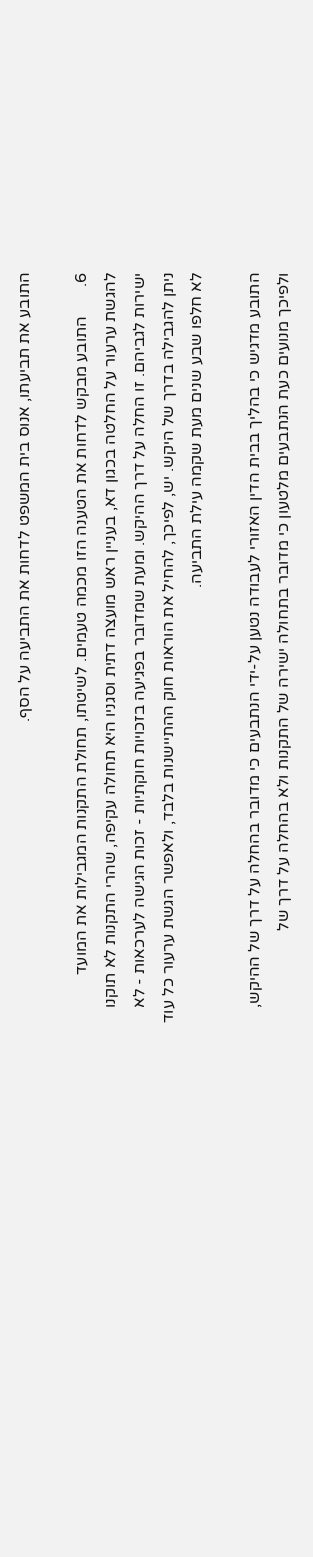התובע את תביעתו, אנוס בית המשפט לדחות את התביעה על הסף.

6.       התובע מבקש לדחות את הטענה הזו מכמה טעמים. לשיטתו, תחולת התקנות המגבילות את המועד להגשת ערעור על החלטה בכגון דא, בעניין ראש מועצה דתית וסגניו היא תחולה עקיפה, שהרי התקנות לא תוקנו ישירות לגביהם. זו החלה על דרך ההיקש. ומעת שמדובר בפגיעה בזכויות חוקתיות - זכות הגישה לערכאות - לא ניתן להגבילה בדרך של היקש. יש, לפיכך, להחיל את הוראות חוק ההתיישנות בלבד, ולאפשר הגשת ערעור כל עוד לא חלפו שבע שנים מעת שקמה עילת התביעה.

התובע מדגיש כי בהליך בבית הדין האזורי לעבודה נטען על-ידי הנתבעים כי מדובר בהחלה על דרך של ההיקש, ולפיכך מנועים כעת הנתבעים מלטעון כי מדובר בתחולה ישירה של התקנות ולא בהחלה על דרך של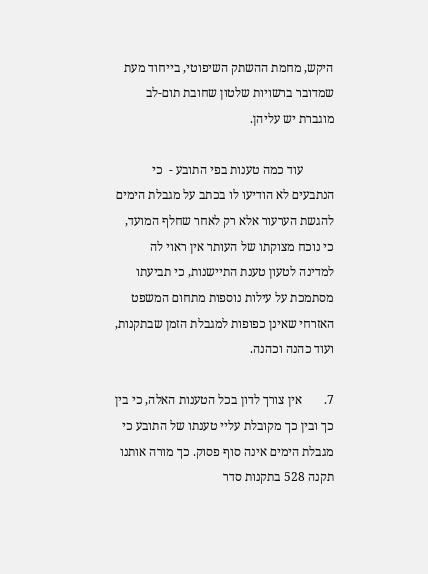היקש, מחמת ההשתק השיפוטי, בייחוד מעת שמדובר ברשויות שלטון שחובת תום-לב מוגברת יש עליהן.

          עוד כמה טענות בפי התובע -  כי הנתבעים לא הודיעו לו בכתב על מגבלת הימים להגשת הערעור אלא רק לאחר שחלף המועד, כי נוכח מצוקתו של העותר אין ראוי לה למדינה לטעון טענת התיישנות, כי תביעתו מסתמכת על עילות נוספות מתחום המשפט האזרחי שאינן כפופות למגבלת הזמן שבתקנות, ועוד כהנה וכהנה.

7.       אין צורך לדון בכל הטענות האלה, כי בין כך ובין כך מקובלת עליי טענתו של התובע כי מגבלת הימים אינה סוף פסוק. כך מורה אותנו תקנה 528 בתקנות סדר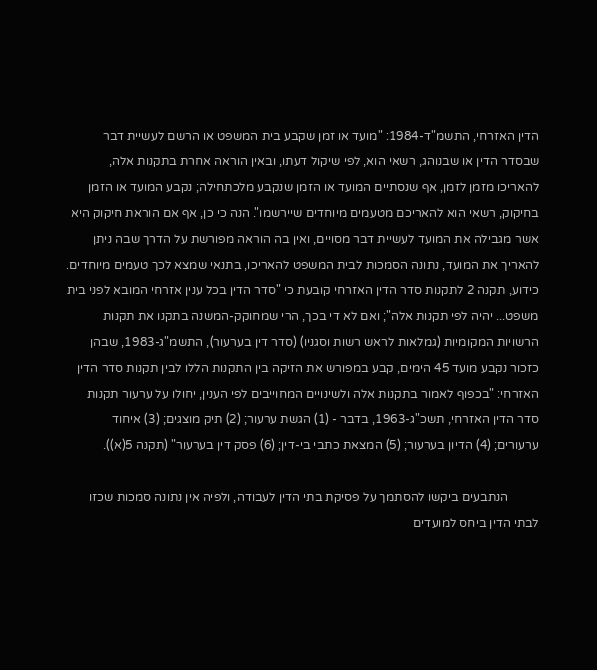הדין האזרחי, התשמ"ד-1984: "מועד או זמן שקבע בית המשפט או הרשם לעשיית דבר שבסדר הדין או שבנוהג, רשאי הוא, לפי שיקול דעתו, ובאין הוראה אחרת בתקנות אלה, להאריכו מזמן לזמן, אף שנסתיים המועד או הזמן שנקבע מלכתחילה; נקבע המועד או הזמן בחיקוק, רשאי הוא להאריכם מטעמים מיוחדים שיירשמו". הנה כי כן, אף אם הוראת חיקוק היא אשר מגבילה את המועד לעשיית דבר מסויים, ואין בה הוראה מפורשת על הדרך שבה ניתן להאריך את המועד, נתונה הסמכות לבית המשפט להאריכו, בתנאי שמצא לכך טעמים מיוחדים. כידוע, תקנה 2 לתקנות סדר הדין האזרחי קובעת כי "סדר הדין בכל ענין אזרחי המובא לפני בית משפט... יהיה לפי תקנות אלה"; ואם לא די בכך, הרי שמחוקק-המשנה בתקנו את תקנות הרשויות המקומיות (גמלאות לראש רשות וסגניו) (סדר דין בערעור), התשמ"ג-1983, שבהן כזכור נקבע מועד 45 הימים, קבע במפורש את הזיקה בין התקנות הללו לבין תקנות סדר הדין האזרחי: "בכפוף לאמור בתקנות אלה ולשינויים המחוייבים לפי הענין, יחולו על ערעור תקנות סדר הדין האזרחי, תשכ"ג-1963, בדבר - (1) הגשת ערעור; (2) תיק מוצגים; (3) איחוד ערעורים; (4) הדיון בערעור; (5) המצאת כתבי בי-דין; (6) פסק דין בערעור" (תקנה 5(א)).

          הנתבעים ביקשו להסתמך על פסיקת בתי הדין לעבודה, ולפיה אין נתונה סמכות שכזו לבתי הדין ביחס למועדים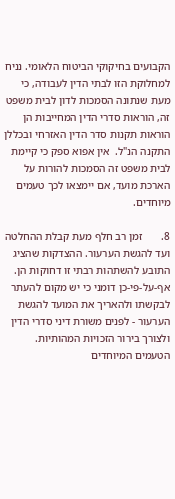הקבועים בחיקוקי הביטוח הלאומי. נניח למחלוקת הזו לבתי הדין לעבודה, כי מעת שנתונה הסמכות לדון לבית משפט זה, הוראות סדרי הדין המחייבות הן הוראות תקנות סדר הדין האזרחי ובכללן התקנה הנ"ל.  אין אפוא ספק כי קיימת לבית משפט זה הסמכות להורות על הארכת מועד, אם יימצאו לכך טעמים מיוחדים.

8.       זמן רב חלף מעת קבלת ההחלטה ועד להגשת הערעור. ההצדקות שהציג התובע להשתהות רבתי זו דחוקות הן. אף-על-פי-כן דומני כי יש מקום להעתר לבקשתו ולהאריך את המועד להגשת הערעור - לפנים משורת דיני סדרי הדין ולצורך בירור הזכויות המהותיות. הטעמים המיוחדים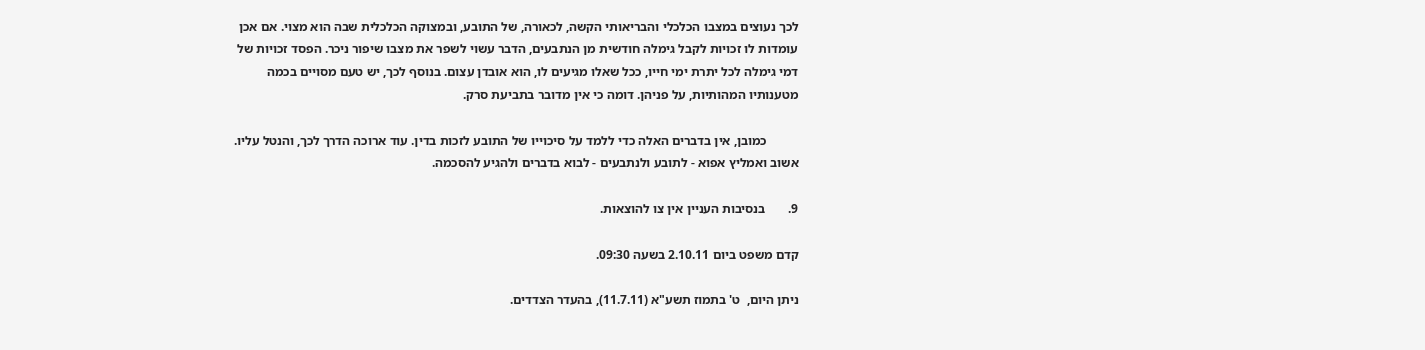לכך נעוצים במצבו הכלכלי והבריאותי הקשה, לכאורה, של התובע, ובמצוקה הכלכלית שבה הוא מצוי. אם אכן עומדות לו זכויות לקבל גימלה חודשית מן הנתבעים, הדבר עשוי לשפר את מצבו שיפור ניכר. הפסד זכויות של דמי גימלה לכל יתרת ימי חייו, ככל שאלו מגיעים לו, הוא אובדן עצום. בנוסף לכך, יש טעם מסויים בכמה מטענותיו המהותיות, על פניהן. דומה כי אין מדובר בתביעת סרק.

          כמובן, אין בדברים האלה כדי ללמד על סיכוייו של התובע לזכות בדין. עוד ארוכה הדרך לכך, והנטל עליו. אשוב ואמליץ אפוא - לתובע ולנתבעים - לבוא בדברים ולהגיע להסכמה.

9.       בנסיבות העניין אין צו להוצאות.

קדם משפט ביום 2.10.11 בשעה 09:30.

ניתן היום,  ט' בתמוז תשע"א (11.7.11), בהעדר הצדדים.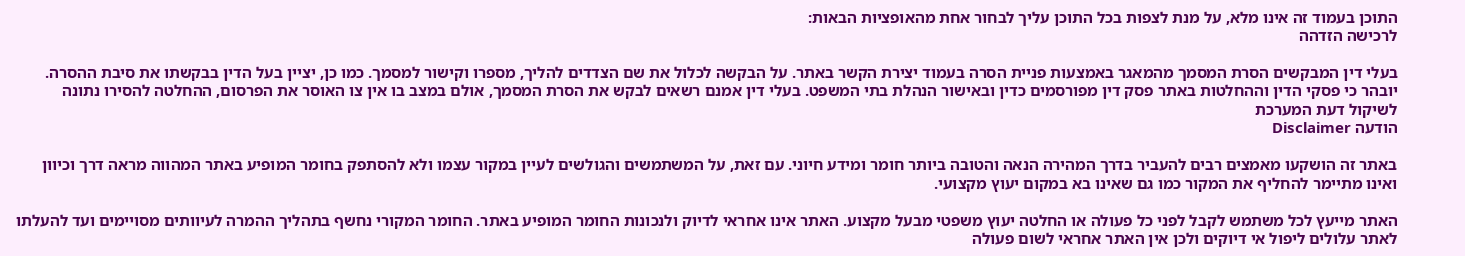התוכן בעמוד זה אינו מלא, על מנת לצפות בכל התוכן עליך לבחור אחת מהאופציות הבאות:
לרכישה הזדהה

בעלי דין המבקשים הסרת המסמך מהמאגר באמצעות פניית הסרה בעמוד יצירת הקשר באתר. על הבקשה לכלול את שם הצדדים להליך, מספרו וקישור למסמך. כמו כן, יציין בעל הדין בבקשתו את סיבת ההסרה. יובהר כי פסקי הדין וההחלטות באתר פסק דין מפורסמים כדין ובאישור הנהלת בתי המשפט. בעלי דין אמנם רשאים לבקש את הסרת המסמך, אולם במצב בו אין צו האוסר את הפרסום, ההחלטה להסירו נתונה לשיקול דעת המערכת
הודעה Disclaimer

באתר זה הושקעו מאמצים רבים להעביר בדרך המהירה הנאה והטובה ביותר חומר ומידע חיוני. עם זאת, על המשתמשים והגולשים לעיין במקור עצמו ולא להסתפק בחומר המופיע באתר המהווה מראה דרך וכיוון ואינו מתיימר להחליף את המקור כמו גם שאינו בא במקום יעוץ מקצועי.

האתר מייעץ לכל משתמש לקבל לפני כל פעולה או החלטה יעוץ משפטי מבעל מקצוע. האתר אינו אחראי לדיוק ולנכונות החומר המופיע באתר. החומר המקורי נחשף בתהליך ההמרה לעיוותים מסויימים ועד להעלתו לאתר עלולים ליפול אי דיוקים ולכן אין האתר אחראי לשום פעולה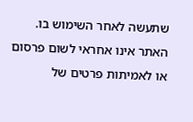שתעשה לאחר השימוש בו. האתר אינו אחראי לשום פרסום או לאמיתות פרטים של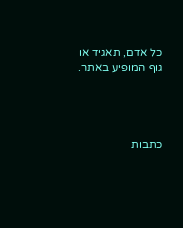כל אדם, תאגיד או גוף המופיע באתר.




כתבות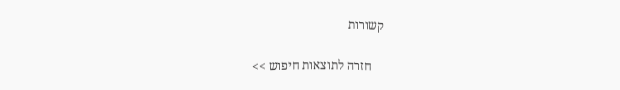קשורות

    חזרה לתוצאות חיפוש >>